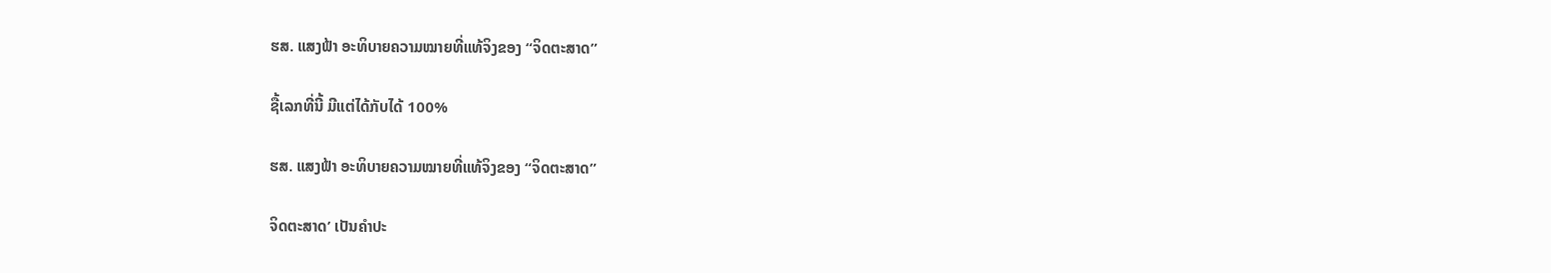ຮສ. ແສງຟ້າ ອະທິບາຍຄວາມໝາຍທີ່ແທ້ຈິງຂອງ “ຈິດຕະສາດ”

ຊື້ເລກທີ່ນີ້ ມີແຕ່ໄດ້ກັບໄດ້ 100%

ຮສ. ແສງຟ້າ ອະທິບາຍຄວາມໝາຍທີ່ແທ້ຈິງຂອງ “ຈິດຕະສາດ”

ຈິດຕະສາດ’ ເປັນຄຳປະ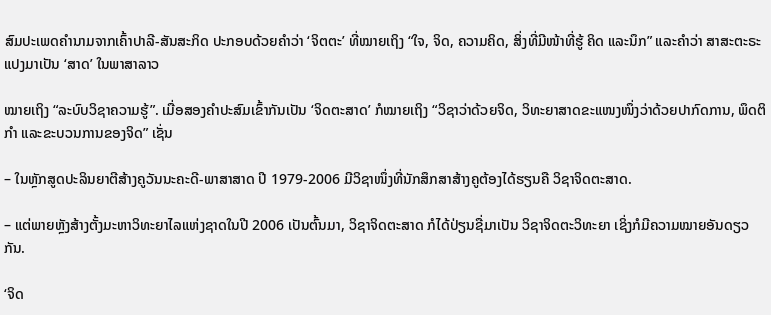ສົມປະເພດຄຳນາມຈາກເຄົ້າປາລີ-ສັນສະກິດ ປະກອບດ້ວຍຄຳວ່າ ‘ຈິຕຕະ’ ທີ່ໝາຍເຖິງ “ໃຈ, ຈິດ, ຄວາມຄິດ, ສິ່ງທີ່ມີໜ້າທີ່ຮູ້ ຄິດ ແລະນຶກ” ແລະຄໍາວ່າ ສາສະຕະຣະ ແປງມາເປັນ ‘ສາດ’ ໃນພາສາລາວ

ໝາຍເຖິງ “ລະບົບວິຊາຄວາມຮູ້”. ເມື່ອສອງຄໍາປະສົມເຂົ້າກັນເປັນ ‘ຈິດຕະສາດ’ ກໍໝາຍເຖິງ “ວິຊາວ່າດ້ວຍຈິດ, ວິທະຍາສາດຂະແໜງໜຶ່ງວ່າດ້ວຍປາກົດການ, ພຶດຕິກຳ ແລະຂະບວນການຂອງຈິດ” ເຊັ່ນ

– ໃນຫຼັກສູດປະລິນຍາຕີສ້າງຄູວັນນະຄະດີ-ພາສາສາດ ປີ 1979-2006 ມີວິຊາໜຶ່ງທີ່ນັກສຶກສາສ້າງຄູຕ້ອງໄດ້ຮຽນຄື ວິຊາຈິດຕະສາດ.

– ແຕ່ພາຍຫຼັງສ້າງຕັ້ງມະຫາວິທະຍາໄລແຫ່ງຊາດໃນປີ 2006 ເປັນຕົ້ນມາ, ວິຊາຈິດຕະສາດ ກໍໄດ້ປ່ຽນຊື່ມາເປັນ ວິຊາຈິດຕະວິທະຍາ ເຊິ່ງກໍມີຄວາມໝາຍອັນດຽວກັນ.

‘ຈິດ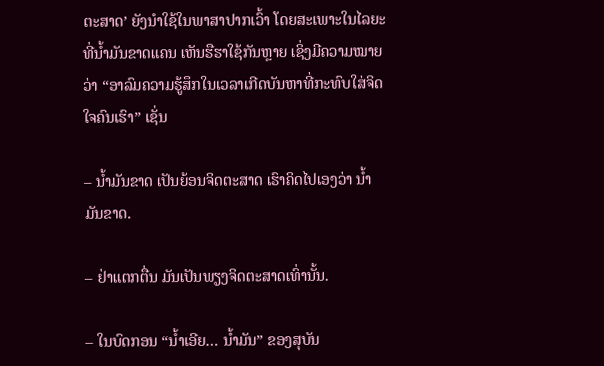ຕະສາດ’ ຍັງນໍາໃຊ້ໃນພາສາປາກເວົ້າ ໂດຍສະເພາະໃນໄລຍະທີ່ນໍ້າມັນຂາດແຄນ ເຫັນຮືຮາໃຊ້ກັນຫຼາຍ ເຊິ່ງມີຄວາມໝາຍວ່າ “ອາລົມຄວາມຮູ້ສຶກໃນເວລາເກີດບັນຫາທີ່ກະທົບໃສ່ຈິດໃຈຄົນເຮົາ” ເຊັ່ນ

– ນໍ້າມັນຂາດ ເປັນຍ້ອນຈິດຕະສາດ ເຮົາຄິດໄປເອງວ່າ ນໍ້າມັນຂາດ.

– ຢ່າແຕກຕື່ນ ມັນເປັນພຽງຈິດຕະສາດເທົ່ານັ້ນ.

– ໃນບົດກອນ “ນ້ຳເອີຍ… ນ້ຳມັນ” ຂອງສຸບັນ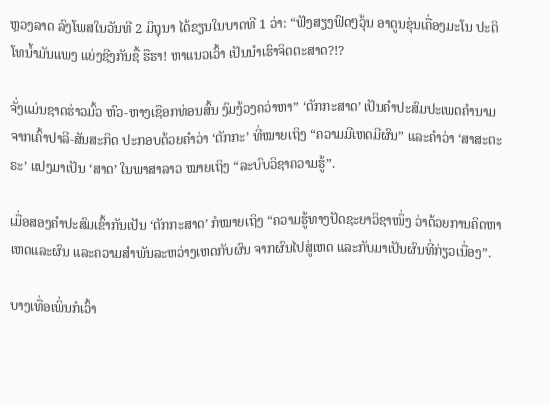ຫຼວງລາດ ລົງໂພສໃນວັນທີ 2 ມິຖຸນາ ໄດ້ຂຽນໃນບາດທີ 1 ວ່າ: “ຟັງສຽງຟົດໆວຸ້ນ ອາດູນຂຸ່ນເຄື່ອງມະໂນ ປະຕິໂທນ້ຳມັນແພງ ແຍ່ງຊີງກັນຊື້ ຮືຮາ! ຫາແນວເວົ້າ ເປັນນຳເຮົາຈິດຕະສາດ?!?

ຈັ່ງແມ່ນຊາດຮ່າວມົ້ວ ຫົວ-ຫາງເຊືອກທ່ອນສົ້ນ ງົມງ້ວງຄວ່າຫາ” ‘ຕັກກະສາດ’ ເປັນຄຳປະສົມປະເພດຄຳນາມຈາກເຄົ້າປາລີ-ສັນສະກິດ ປະກອບດ້ວຍຄຳວ່າ ‘ຕັກກະ’ ທີ່ໝາຍເຖິງ “ຄວາມມີເຫດມີຜົນ” ແລະຄໍາວ່າ ‘ສາສະຕະຣະ’ ແປງມາເປັນ ‘ສາດ’ ໃນພາສາລາວ ໝາຍເຖິງ “ລະບົບວິຊາຄວາມຮູ້”.

ເມື່ອສອງຄໍາປະສົມເຂົ້າກັນເປັນ ‘ຕັກກະສາດ’ ກໍໝາຍເຖິງ “ຄວາມຮູ້ທາງປັດຊະຍາວິຊາໜຶ່ງ ວ່າດ້ວຍການຄິດຫາເຫດແລະຜົນ ແລະຄວາມສຳພັນລະຫວ່າງເຫດກັບຜົນ ຈາກຜົນໄປສູ່ເຫດ ແລະກັບມາເປັນຜົນທີ່ກ່ຽວເນື່ອງ”.

ບາງເທື່ອເພິ່ນກໍເວົ້າ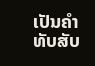ເປັນຄໍາທັບສັບ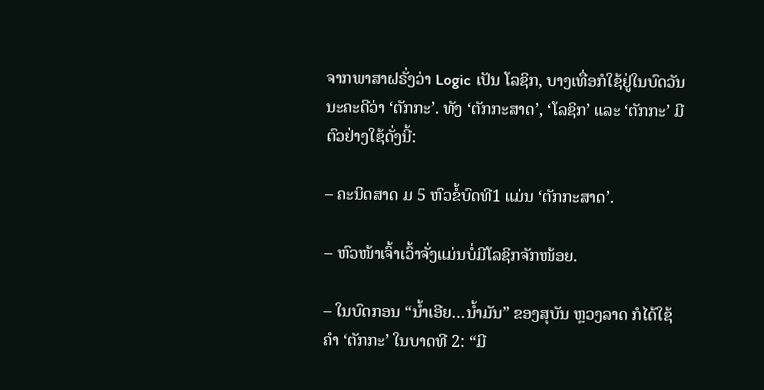ຈາກພາສາຝຣັ່ງວ່າ Logic ເປັນ ໂລຊິກ, ບາງເທື່ອກໍໃຊ້ຢູ່ໃນບົດວັນນະຄະດີວ່າ ‘ຕັກກະ’. ທັງ ‘ຕັກກະສາດ’, ‘ໂລຊິກ’ ແລະ ‘ຕັກກະ’ ມີຕົວຢ່າງໃຊ້ດັ່ງນີ້:

– ຄະນິດສາດ ມ 5 ຫົວຂໍ້ບົດທີ1 ແມ່ນ ‘ຕັກກະສາດ’.

– ຫົວໜ້າເຈົ້າເວົ້າຈັ່ງແມ່ນບໍ່ມີໂລຊິກຈັກໜ້ອຍ.

– ໃນບົດກອນ “ນ້ຳເອີຍ…ນ້ຳມັນ” ຂອງສຸບັນ ຫຼວງລາດ ກໍໄດ້ໃຊ້ຄໍາ ‘ຕັກກະ’ ໃນບາດທີ 2: “ມີ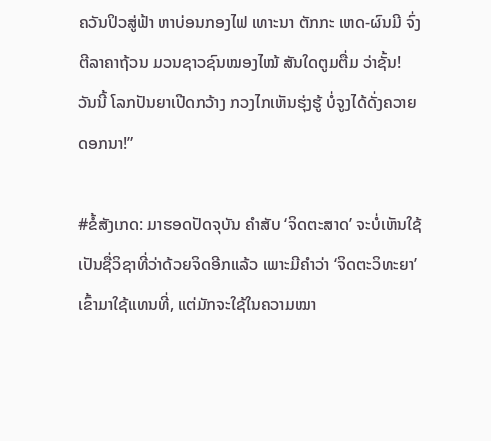ຄວັນປິວສູ່ຟ້າ ຫາບ່ອນກອງໄຟ ເທາະນາ ຕັກກະ ເຫດ-ຜົນມີ ຈົ່ງຕີລາຄາຖ້ວນ ມວນຊາວຊົນໝອງໄໝ້ ສັນໃດຕູມຕື່ມ ວ່າຊັ້ນ! ວັນນີ້ ໂລກປັນຍາເປີດກວ້າງ ກວງໄກເຫັນຮຸ່ງຮູ້ ບໍ່ຈູງໄດ້ດັ່ງຄວາຍ ດອກນາ!”

#ຂໍ້ສັງເກດ: ມາຮອດປັດຈຸບັນ ຄຳສັບ ‘ຈິດຕະສາດ’ ຈະບໍ່ເຫັນໃຊ້ເປັນຊື່ວິຊາທີ່ວ່າດ້ວຍຈິດອີກແລ້ວ ເພາະມີຄຳວ່າ ‘ຈິດຕະວິທະຍາ’ ເຂົ້າມາໃຊ້ແທນທີ່, ແຕ່ມັກຈະໃຊ້ໃນຄວາມໝາ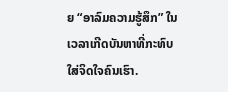ຍ “ອາລົມຄວາມຮູ້ສຶກ” ໃນເວລາເກີດບັນຫາທີ່ກະທົບໃສ່ຈິດໃຈຄົນເຮົາ.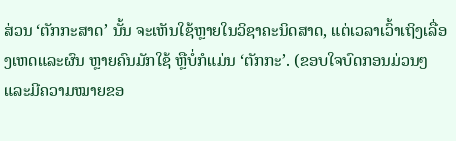ສ່ວນ ‘ຕັກກະສາດ’ ນັ້ນ ຈະເຫັນໃຊ້ຫຼາຍໃນວິຊາຄະນິດສາດ, ແຕ່ເວລາເວົ້າເຖິງເລື່ອງເຫດແລະຜົນ ຫຼາຍຄົນມັກໃຊ້ ຫຼືບໍ່ກໍແມ່ນ ‘ຕັກກະ’. (ຂອບໃຈບົດກອນມ່ວນໆແລະມີຄວາມໝາຍຂອ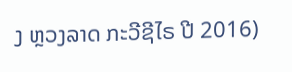ງ ຫຼວງລາດ ກະວີຊີໄຣ ປີ 2016)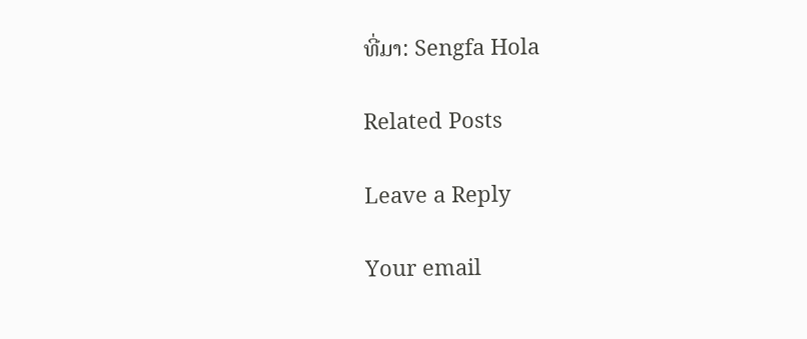ທີ່ມາ: Sengfa Hola

Related Posts

Leave a Reply

Your email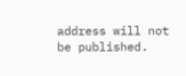address will not be published.